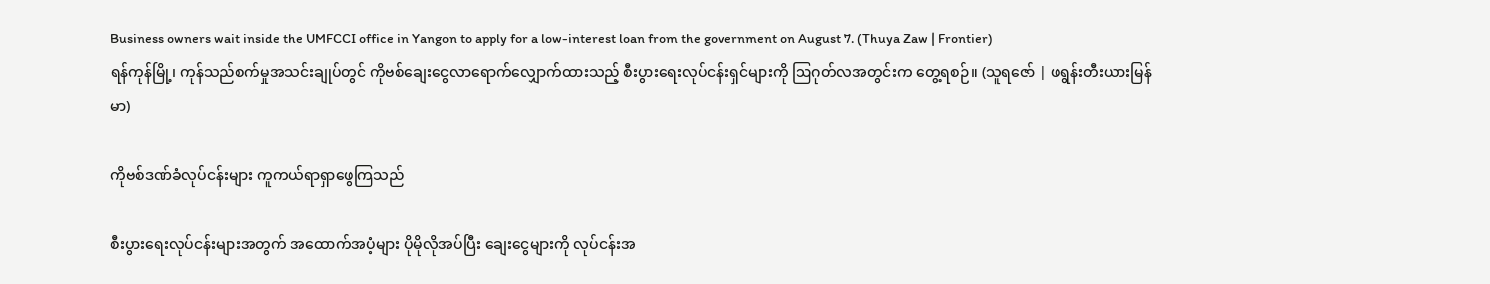Business owners wait inside the UMFCCI office in Yangon to apply for a low-interest loan from the government on August 7. (Thuya Zaw | Frontier)
ရန်ကုန်မြို့၊ ကုန်သည်စက်မှုအသင်းချုပ်တွင် ကိုဗစ်ချေးငွေလာရောက်လျှောက်ထားသည့် စီးပွားရေးလုပ်ငန်းရှင်များကို ဩဂုတ်လအတွင်းက တွေ့ရစဉ်။ (သူရဇော် | ဖရွန်းတီးယားမြန်မာ)

ကိုဗစ်ဒဏ်ခံလုပ်ငန်းများ ကူကယ်ရာရှာဖွေကြသည်

စီးပွားရေးလုပ်ငန်းများအတွက် အထောက်အပံ့များ ပိုမိုလိုအပ်ပြီး ချေးငွေများကို လုပ်ငန်းအ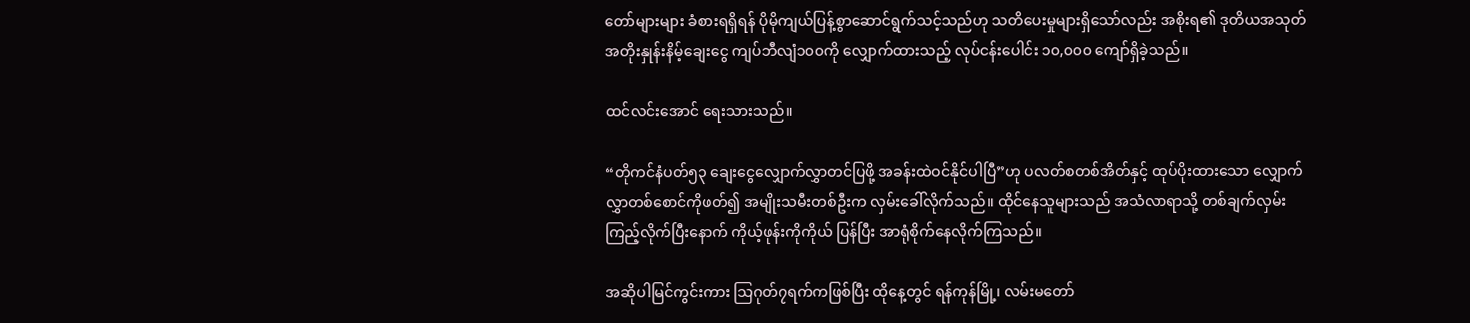တော်များများ ခံစားရရှိရန် ပိုမိုကျယ်ပြန့်စွာဆောင်ရွက်သင့်သည်ဟု သတိပေးမှုများရှိသော်လည်း အစိုးရ၏ ဒုတိယအသုတ် အတိုးနှုန်းနိမ့်ချေးငွေ ကျပ်ဘီလျံ၁၀၀ကို လျှောက်ထားသည့် လုပ်ငန်းပေါင်း ၁၀,၀၀၀ ကျော်ရှိခဲ့သည်။

ထင်လင်းအောင် ရေးသားသည်။

“တိုကင်နံပတ်၅၃ ချေးငွေလျှောက်လွှာတင်ပြဖို့ အခန်းထဲဝင်နိုင်ပါပြီ”ဟု ပလတ်စတစ်အိတ်နှင့် ထုပ်ပိုးထားသော လျှောက်လွှာတစ်စောင်ကိုဖတ်၍ အမျိုးသမီးတစ်ဦးက လှမ်းခေါ်လိုက်သည်။ ထိုင်နေသူများသည် အသံလာရာသို့ တစ်ချက်လှမ်းကြည့်လိုက်ပြီးနောက် ကိုယ့်ဖုန်းကိုကိုယ် ပြန်ပြီး အာရုံစိုက်နေလိုက်ကြသည်။

အဆိုပါမြင်ကွင်းကား သြဂုတ်၇ရက်ကဖြစ်ပြီး ထိုနေ့တွင် ရန်ကုန်မြို့၊ လမ်းမတော်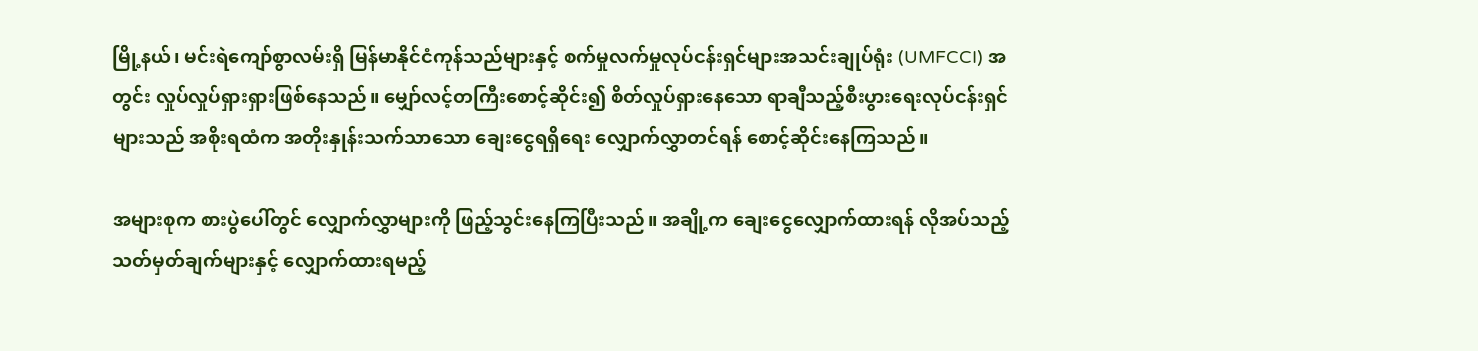မြို့နယ်၊ မင်းရဲကျော်စွာလမ်းရှိ မြန်မာနိုင်ငံကုန်သည်များနှင့် စက်မှုလက်မှုလုပ်ငန်းရှင်များအသင်းချုပ်ရုံး (UMFCCI) အတွင်း လှုပ်လှုပ်ရှားရှားဖြစ်နေသည်။ မျှော်လင့်တကြီးစောင့်ဆိုင်း၍ စိတ်လှုပ်ရှားနေသော ရာချီသည့်စီးပွားရေးလုပ်ငန်းရှင်များသည် အစိုးရထံက အတိုးနှုန်းသက်သာသော ချေးငွေရရှိရေး လျှောက်လွှာတင်ရန် စောင့်ဆိုင်းနေကြသည်။

အများစုက စားပွဲပေါ်တွင် လျှောက်လွှာများကို ဖြည့်သွင်းနေကြပြီးသည်။ အချို့က ချေးငွေလျှောက်ထားရန် လိုအပ်သည့် သတ်မှတ်ချက်များနှင့် လျှောက်ထားရမည့်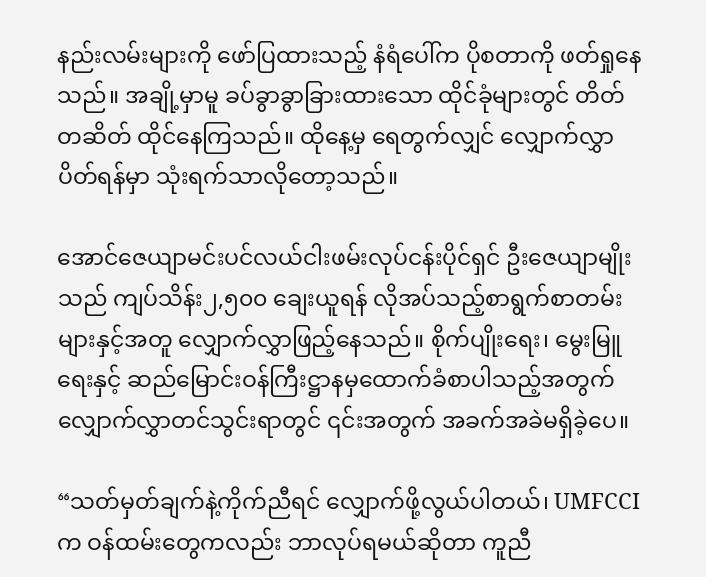နည်းလမ်းများကို ဖော်ပြထားသည့် နံရံပေါ်က ပိုစတာကို ဖတ်ရှုနေသည်။ အချို့မှာမူ ခပ်ခွာခွာခြားထားသော ထိုင်ခုံများတွင် တိတ်တဆိတ် ထိုင်နေကြသည်။ ထိုနေ့မှ ရေတွက်လျှင် လျှောက်လွှာပိတ်ရန်မှာ သုံးရက်သာလိုတော့သည်။

အောင်ဇေယျာမင်းပင်လယ်ငါးဖမ်းလုပ်ငန်းပိုင်ရှင် ဦးဇေယျာမျိုးသည် ကျပ်သိန်း၂,၅၀၀ ချေးယူရန် လိုအပ်သည့်စာရွက်စာတမ်းများနှင့်အတူ လျှောက်လွှာဖြည့်နေသည်။ စိုက်ပျိုးရေး၊ မွေးမြူရေးနှင့် ဆည်မြောင်းဝန်ကြီးဋ္ဌာနမှထောက်ခံစာပါသည့်အတွက် လျှောက်လွှာတင်သွင်းရာတွင် ၎င်းအတွက် အခက်အခဲမရှိခဲ့ပေ။

“သတ်မှတ်ချက်နဲ့ကိုက်ညီရင် လျှောက်ဖို့လွယ်ပါတယ်၊ UMFCCIက ဝန်ထမ်းတွေကလည်း ဘာလုပ်ရမယ်ဆိုတာ ကူညီ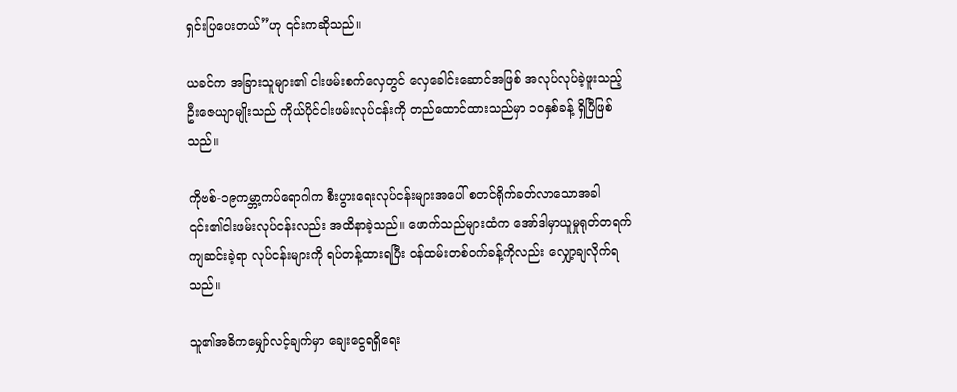ရှင်းပြပေးတယ်”ဟု ၎င်းကဆိုသည်။

ယခင်က အခြားသူများ၏ ငါးဖမ်းစက်လှေတွင် လှေခေါင်းဆောင်အဖြစ် အလုပ်လုပ်ခဲ့ဖူးသည့် ဦးဇေယျာမျိုးသည် ကိုယ်ပိုင်ငါးဖမ်းလုပ်ငန်းကို တည်ထောင်ထားသည်မှာ ၁၀နှစ်ခန့် ရှိပြီဖြစ်သည်။

ကိုဗစ်-၁၉ကမ္ဘာ့ကပ်ရောဂါက စီးပွားရေးလုပ်ငန်းများအပေါ် စတင်ရိုက်ခတ်လာသောအခါ ၎င်း၏ငါးဖမ်းလုပ်ငန်းလည်း အထိနာခဲ့သည်။ ဖောက်သည်များထံက အော်ဒါမှာယူမှုရုတ်တရက်ကျဆင်းခဲ့ရာ လုပ်ငန်းများကို ရပ်တန့်ထားရပြီး ဝန်ထမ်းတစ်ဝက်ခန့်ကိုလည်း လျှော့ချလိုက်ရသည်။

သူ၏အဓိကမျှော်လင့်ချက်မှာ ချေးငွေရရှိရေး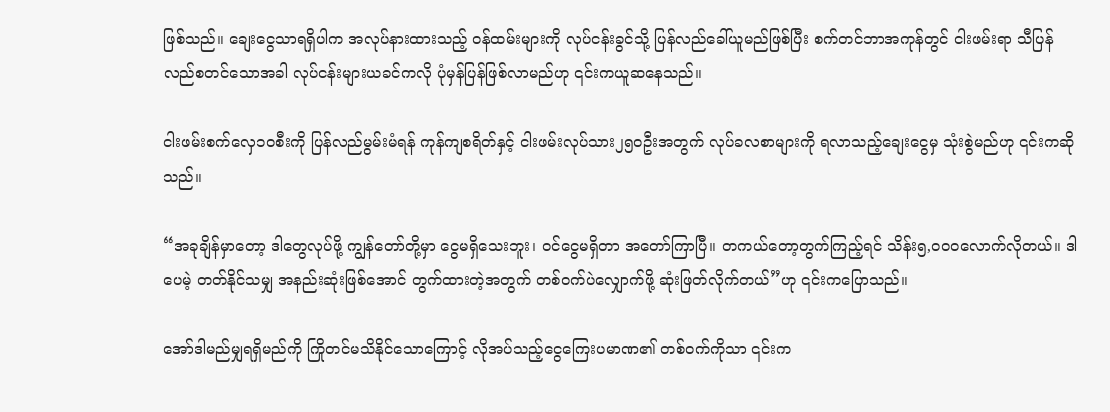ဖြစ်သည်။ ချေးငွေသာရရှိပါက အလုပ်နားထားသည့် ဝန်ထမ်းများကို လုပ်ငန်းခွင်သို့ ပြန်လည်ခေါ်ယူမည်ဖြစ်ပြီး စက်တင်ဘာအကုန်တွင် ငါးဖမ်းရာ သီပြန်လည်စတင်သောအခါ လုပ်ငန်းများယခင်ကလို ပုံမှန်ပြန်ဖြစ်လာမည်ဟု ၎င်းကယူဆနေသည်။

ငါးဖမ်းစက်လှေ၁၀စီးကို ပြန်လည်မွမ်းမံရန် ကုန်ကျစရိတ်နှင့် ငါးဖမ်းလုပ်သား၂၅၀ဦးအတွက် လုပ်ခလစာများကို ရလာသည့်ချေးငွေမှ သုံးစွဲမည်ဟု ၎င်းကဆိုသည်။

“အခုချိန်မှာတော့ ဒါတွေလုပ်ဖို့ ကျွန်တော်တို့မှာ ငွေမရှိသေးဘူး၊ ဝင်ငွေမရှိတာ အတော်ကြာပြီ။ တကယ်တော့တွက်ကြည့်ရင် သိန်း၅,၀၀၀လောက်လိုတယ်။ ဒါပေမဲ့ တတ်နိုင်သမျှ အနည်းဆုံးဖြစ်အောင် တွက်ထားတဲ့အတွက် တစ်ဝက်ပဲလျှောက်ဖို့ ဆုံးဖြတ်လိုက်တယ်”ဟု ၎င်းကပြောသည်။

အော်ဒါမည်မျှရရှိမည်ကို ကြိုတင်မသိနိုင်သောကြောင့် လိုအပ်သည့်ငွေကြေးပမာဏ၏ တစ်ဝက်ကိုသာ ၎င်းက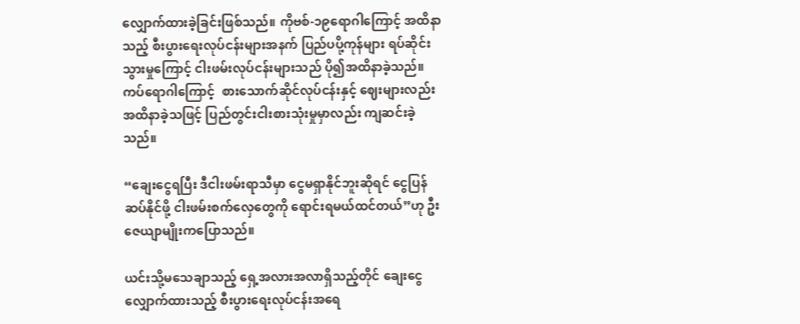လျှောက်ထားခဲ့ခြင်းဖြစ်သည်။ ကိုဗစ်-၁၉ရောဂါကြောင့် အထိနာသည့် စီးပွားရေးလုပ်ငန်းများအနက် ပြည်ပပို့ကုန်များ ရပ်ဆိုင်းသွားမှုကြောင့် ငါးဖမ်းလုပ်ငန်းများသည် ပို၍အထိနာခဲ့သည်။ ကပ်ရောဂါကြောင့်  စားသောက်ဆိုင်လုပ်ငန်းနှင့် ဈေးများလည်း အထိနာခဲ့သဖြင့် ပြည်တွင်းငါးစားသုံးမှုမှာလည်း ကျဆင်းခဲ့သည်။

“ချေးငွေရပြီး ဒီငါးဖမ်းရာသီမှာ ငွေမရှာနိုင်ဘူးဆိုရင် ငွေပြန်ဆပ်နိုင်ဖို့ ငါးဖမ်းစက်လှေတွေကို ရောင်းရမယ်ထင်တယ်”ဟု ဦးဇေယျာမျိုးကပြောသည်။

ယင်းသို့မသေချာသည့် ရှေ့အလားအလာရှိသည့်တိုင် ချေးငွေလျှောက်ထားသည့် စီးပွားရေးလုပ်ငန်းအရေ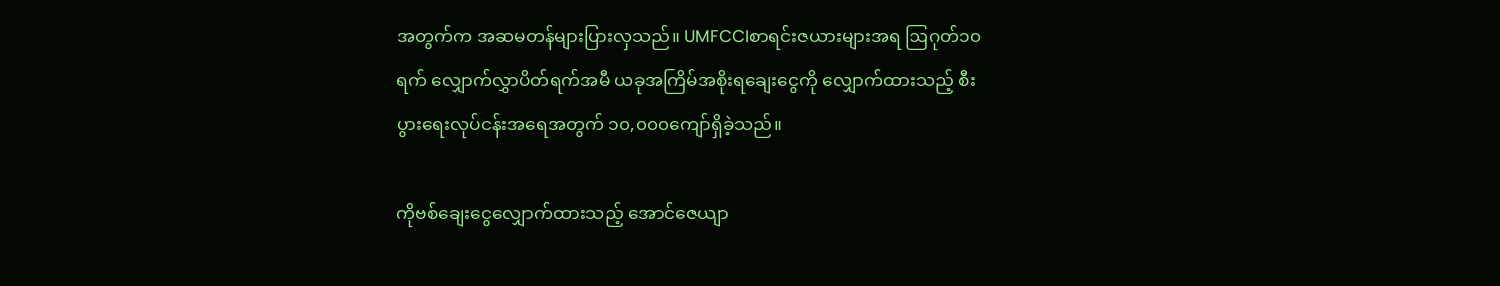အတွက်က အဆမတန်များပြားလှသည်။ UMFCCIစာရင်းဇယားများအရ ဩဂုတ်၁၀ရက် လျှောက်လွှာပိတ်ရက်အမီ ယခုအကြိမ်အစိုးရချေးငွေကို လျှောက်ထားသည့် စီးပွားရေးလုပ်ငန်းအရေအတွက် ၁၀,၀၀၀ကျော်ရှိခဲ့သည်။

ကိုဗစ်ချေးငွေလျှောက်ထားသည့် အောင်ဇေယျာ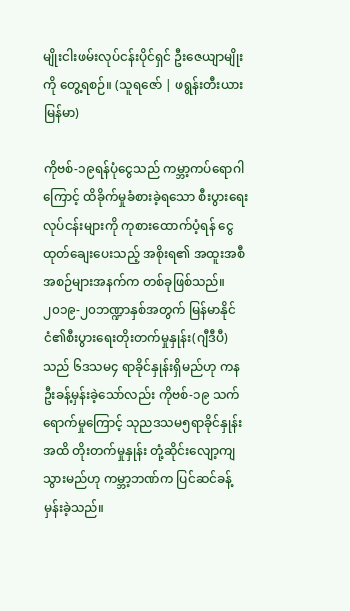မျိုးငါးဖမ်းလုပ်ငန်းပိုင်ရှင် ဦးဇေယျာမျိုးကို တွေ့ရစဉ်။ (သူရဇော် | ဖရွန်းတီးယားမြန်မာ)

ကိုဗစ်-၁၉ရန်ပုံငွေသည် ကမ္ဘာ့ကပ်ရောဂါကြောင့် ထိခိုက်မှုခံစားခဲ့ရသော စီးပွားရေးလုပ်ငန်းများကို ကုစားထောက်ပံ့ရန် ငွေထုတ်ချေးပေးသည့် အစိုးရ၏ အထူးအစီအစဉ်များအနက်က တစ်ခုဖြစ်သည်။ ၂၀၁၉-၂၀ဘဏ္ဍာနှစ်အတွက် မြန်မာနိုင်ငံ၏စီးပွားရေးတိုးတက်မှုနှုန်း(ဂျီဒီပီ)သည် ၆ဒသမ၄ ရာခိုင်နှုန်းရှိမည်ဟု ကနဦးခန့်မှန်းခဲ့သော်လည်း ကိုဗစ်-၁၉ သက်ရောက်မှုကြောင့် သုညဒသမ၅ရာခိုင်နှုန်းအထိ တိုးတက်မှုနှုန်း တုံ့ဆိုင်းလျော့ကျသွားမည်ဟု ကမ္ဘာ့ဘဏ်က ပြင်ဆင်ခန့်မှန်းခဲ့သည်။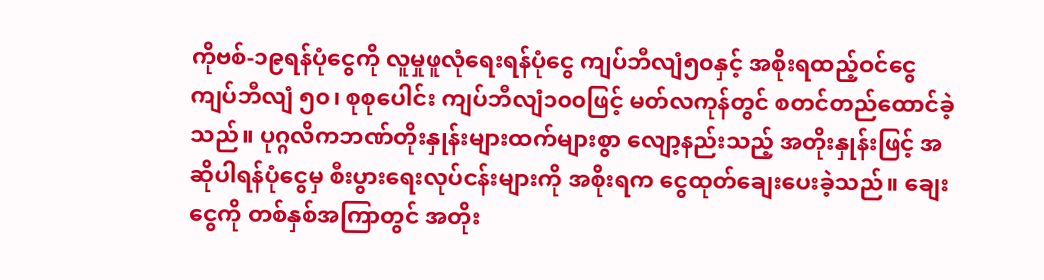ကိုဗစ်-၁၉ရန်ပုံငွေကို လူမှုဖူလုံရေးရန်ပုံငွေ ကျပ်ဘီလျံ၅၀နှင့် အစိုးရထည့်ဝင်ငွေ ကျပ်ဘီလျံ ၅၀၊ စုစုပေါင်း ကျပ်ဘီလျံ၁၀၀ဖြင့် မတ်လကုန်တွင် စတင်တည်ထောင်ခဲ့သည်။ ပုဂ္ဂလိကဘဏ်တိုးနှုန်းများထက်များစွာ လျော့နည်းသည့် အတိုးနှုန်းဖြင့် အဆိုပါရန်ပုံငွေမှ စီးပွားရေးလုပ်ငန်းများကို အစိုးရက ငွေထုတ်ချေးပေးခဲ့သည်။ ချေးငွေကို တစ်နှစ်အကြာတွင် အတိုး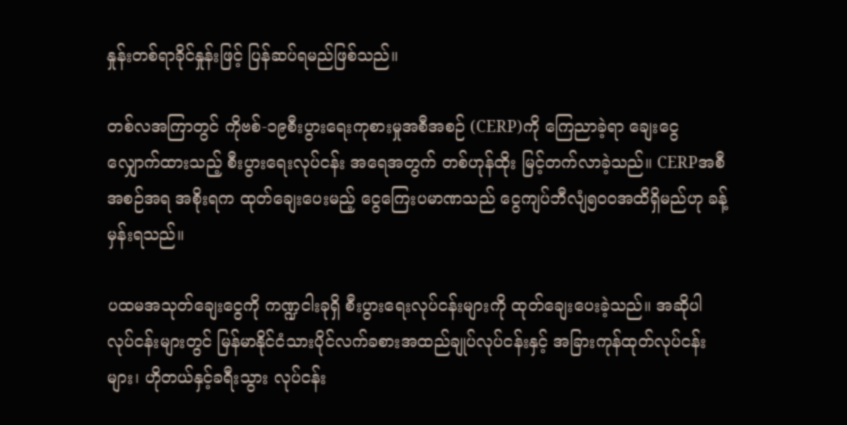နှုန်းတစ်ရာခိုင်နှုန်းဖြင့် ပြန်ဆပ်ရမည်ဖြစ်သည်။

တစ်လအကြာတွင် ကိုဗစ်-၁၉စီးပွားရေးကုစားမှုအစီအစဉ် (CERP)ကို ကြေညာခဲ့ရာ ချေးငွေလျှောက်ထားသည့် စီးပွားရေးလုပ်ငန်း အရေအတွက် တစ်ဟုန်ထိုး မြင့်တက်လာခဲ့သည်။ CERPအစီအစဉ်အရ အစိုးရက ထုတ်ချေးပေးမည့် ငွေကြေးပမာဏသည် ငွေကျပ်ဘီလျံ၅၀၀အထိရှိမည်ဟု ခန့်မှန်းရသည်။

ပထမအသုတ်ချေးငွေကို ကဏ္ဍငါးခုရှိ စီးပွားရေးလုပ်ငန်းများကို ထုတ်ချေးပေးခဲ့သည်။ အဆိုပါလုပ်ငန်းများတွင် မြန်မာနိုင်ငံသားပိုင်လက်ခစားအထည်ချုပ်လုပ်ငန်းနှင့် အခြားကုန်ထုတ်လုပ်ငန်းများ၊ ဟိုတယ်နှင့်ခရီးသွား လုပ်ငန်း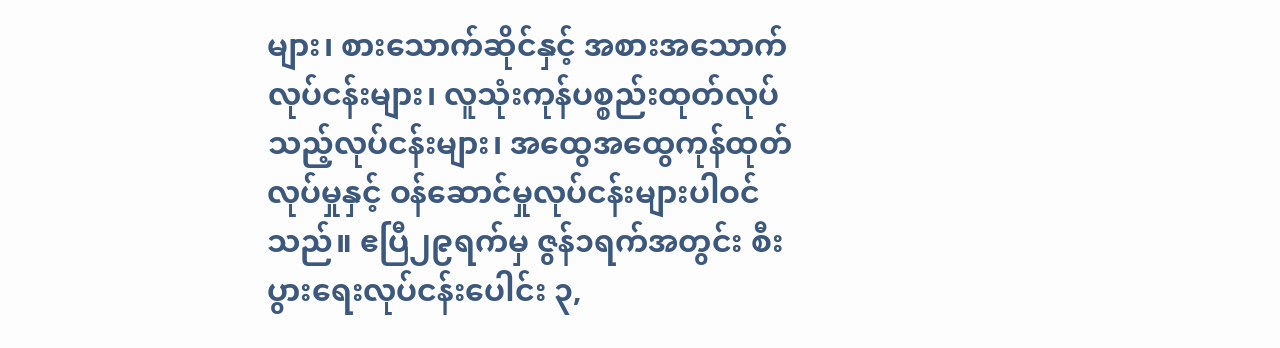များ၊ စားသောက်ဆိုင်နှင့် အစားအသောက်လုပ်ငန်းများ၊ လူသုံးကုန်ပစ္စည်းထုတ်လုပ်သည့်လုပ်ငန်းများ၊ အထွေအထွေကုန်ထုတ်လုပ်မှုနှင့် ဝန်ဆောင်မှုလုပ်ငန်းများပါဝင်သည်။ ဧပြီ၂၉ရက်မှ ဇွန်၁ရက်အတွင်း စီးပွားရေးလုပ်ငန်းပေါင်း ၃,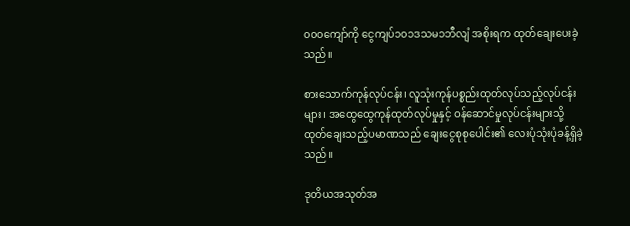၀၀၀ကျော်ကို ငွေကျပ်၁၀၁ဒသမ၁ဘီလျံ အစိုးရက ထုတ်ချေးပေးခဲ့သည်။

စားသောက်ကုန်လုပ်ငန်း၊ လူသုံးကုန်ပစ္စည်းထုတ်လုပ်သည့်လုပ်ငန်းများ၊ အထွေထွေကုန်ထုတ်လုပ်မှုနှင့် ဝန်ဆောင်မှုလုပ်ငန်းများသို့ ထုတ်ချေးသည့်ပမာဏသည် ချေးငွေစုစုပေါင်း၏ လေးပုံသုံးပုံခန့်ရှိခဲ့သည်။

ဒုတိယအသုတ်အ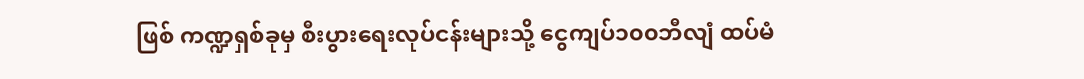ဖြစ် ကဏ္ဍရှစ်ခုမှ စီးပွားရေးလုပ်ငန်းများသို့ ငွေကျပ်၁၀၀ဘီလျံ ထပ်မံ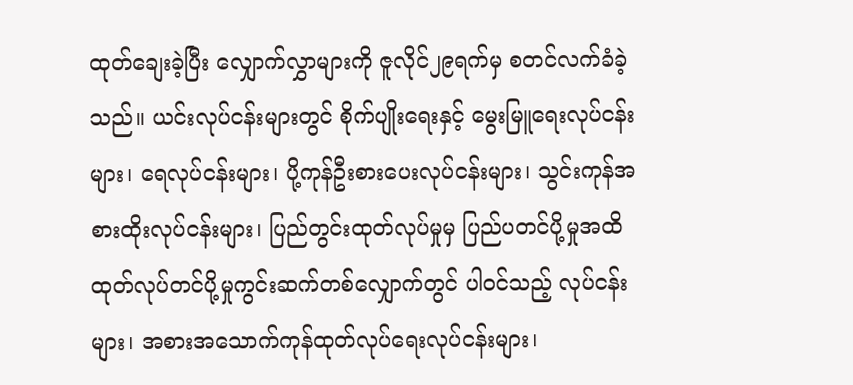ထုတ်ချေးခဲ့ပြီး လျှောက်လွှာများကို ဇူလိုင်၂၉ရက်မှ စတင်လက်ခံခဲ့သည်။ ယင်းလုပ်ငန်းများတွင် စိုက်ပျိုးရေးနှင့် မွေးမြူရေးလုပ်ငန်းများ၊ ရေလုပ်ငန်းများ၊ ပို့ကုန်ဦးစားပေးလုပ်ငန်းများ၊ သွင်းကုန်အစားထိုးလုပ်ငန်းများ၊ ပြည်တွင်းထုတ်လုပ်မှုမှ ပြည်ပတင်ပို့မှုအထိ ထုတ်လုပ်တင်ပို့မှုကွင်းဆက်တစ်လျှောက်တွင် ပါဝင်သည့် လုပ်ငန်းများ၊ အစားအသောက်ကုန်ထုတ်လုပ်ရေးလုပ်ငန်းများ၊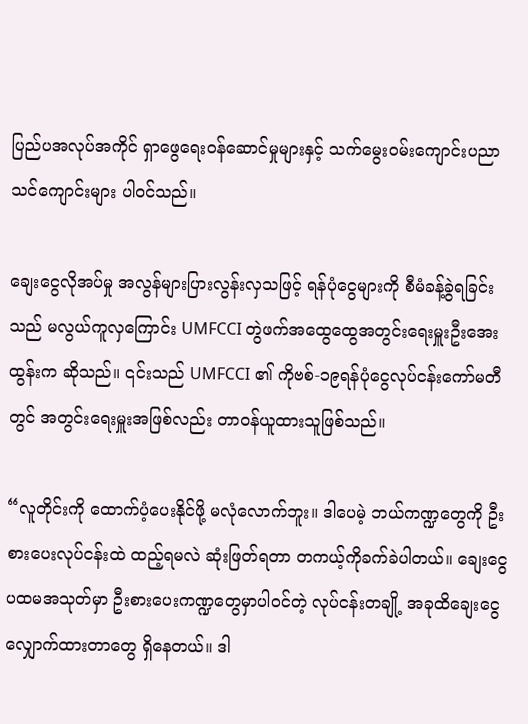ပြည်ပအလုပ်အကိုင် ရှာဖွေရေးဝန်ဆောင်မှုများနှင့် သက်မွေးဝမ်းကျောင်းပညာသင်ကျောင်းများ ပါဝင်သည်။

ချေးငွေလိုအပ်မှု အလွန်များပြားလွန်းလှသဖြင့် ရန်ပုံငွေများကို စီမံခန့်ခွဲရခြင်းသည် မလွယ်ကူလှကြောင်း UMFCCI တွဲဖက်အထွေထွေအတွင်းရေးမှူးဦးအေးထွန်းက ဆိုသည်။ ၎င်းသည် UMFCCI ၏ ကိုဗစ်-၁၉ရန်ပုံငွေလုပ်ငန်းကော်မတီတွင် အတွင်းရေးမှူးအဖြစ်လည်း တာဝန်ယူထားသူဖြစ်သည်။

“လူတိုင်းကို ထောက်ပံ့ပေးနိုင်ဖို့ မလုံလောက်ဘူး။ ဒါပေမဲ့ ဘယ်ကဏ္ဍတွေကို ဦးစားပေးလုပ်ငန်းထဲ ထည့်ရမလဲ ဆုံးဖြတ်ရတာ တကယ့်ကိုခက်ခဲပါတယ်။ ချေးငွေပထမအသုတ်မှာ ဦးစားပေးကဏ္ဍတွေမှာပါဝင်တဲ့ လုပ်ငန်းတချို့ အခုထိချေးငွေလျှောက်ထားတာတွေ ရှိနေတယ်။ ဒါ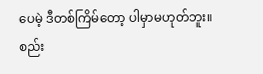ပေမဲ့ ဒီတစ်ကြိမ်တော့ ပါမှာမဟုတ်ဘူး။ စည်း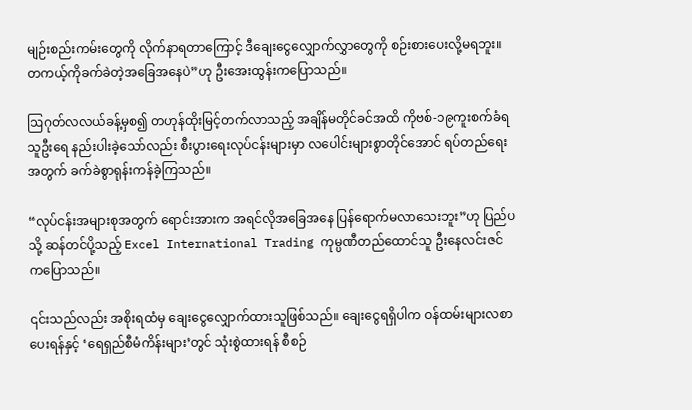မျဉ်းစည်းကမ်းတွေကို လိုက်နာရတာကြောင့် ဒီချေးငွေလျှောက်လွှာတွေကို စဉ်းစားပေးလို့မရဘူး။ တကယ့်ကိုခက်ခဲတဲ့အခြေအနေပဲ”ဟု ဦးအေးထွန်းကပြောသည်။

ဩဂုတ်လလယ်ခန့်မှစ၍ တဟုန်ထိုးမြင့်တက်လာသည့် အချိန်မတိုင်ခင်အထိ ကိုဗစ်-၁၉ကူးစက်ခံရသူဦးရေ နည်းပါးခဲ့သော်လည်း စီးပွားရေးလုပ်ငန်းများမှာ လပေါင်းများစွာတိုင်အောင် ရပ်တည်ရေးအတွက် ခက်ခဲစွာရုန်းကန်ခဲ့ကြသည်။

“လုပ်ငန်းအများစုအတွက် ရောင်းအားက အရင်လိုအခြေအနေ ပြန်ရောက်မလာသေးဘူး”ဟု ပြည်ပသို့ ဆန်တင်ပို့သည့် Excel International Trading ကုမ္ပဏီတည်ထောင်သူ ဦးနေလင်းဇင်ကပြောသည်။

၎င်းသည်လည်း အစိုးရထံမှ ချေးငွေလျှောက်ထားသူဖြစ်သည်။ ချေးငွေရရှိပါက ဝန်ထမ်းများလစာပေးရန်နှင့် ‘ရေရှည်စီမံကိန်းများ’တွင် သုံးစွဲထားရန် စီစဉ်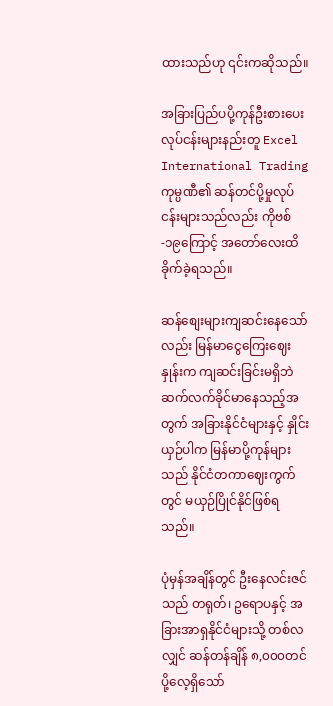ထားသည်ဟု ၎င်းကဆိုသည်။

အခြားပြည်ပပို့ကုန်ဦးစားပေးလုပ်ငန်းများနည်းတူ Excel International Trading ကုမ္ပဏီ၏ ဆန်တင်ပို့မှုလုပ်ငန်းများသည်လည်း ကိုဗစ်-၁၉ကြောင့် အတော်လေးထိခိုက်ခဲ့ရသည်။

ဆန်စျေးများကျဆင်းနေသော်လည်း မြန်မာငွေကြေးဈေးနှုန်းက ကျဆင်းခြင်းမရှိဘဲ ဆက်လက်ခိုင်မာနေသည့်အတွက် အခြားနိုင်ငံများနှင့် နှိုင်းယှဉ်ပါက မြန်မာပို့ကုန်များသည် နိုင်ငံတကာဈေးကွက်တွင် မယှဉ်ပြိုင်နိုင်ဖြစ်ရသည်။

ပုံမှန်အချိန်တွင် ဦးနေလင်းဇင်သည် တရုတ်၊ ဥရောပနှင့် အခြားအာရှနိုင်ငံများသို့ တစ်လလျှင် ဆန်တန်ချိန် ၈,၀၀၀တင်ပို့လေ့ရှိသော်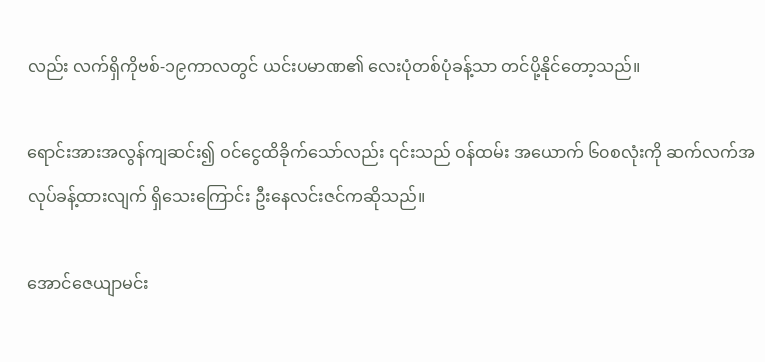လည်း လက်ရှိကိုဗစ်-၁၉ကာလတွင် ယင်းပမာဏ၏ လေးပုံတစ်ပုံခန့်သာ တင်ပို့နိုင်တော့သည်။

ရောင်းအားအလွန်ကျဆင်း၍ ဝင်ငွေထိခိုက်သော်လည်း ၎င်းသည် ဝန်ထမ်း အယောက် ၆၀စလုံးကို ဆက်လက်အလုပ်ခန့်ထားလျက် ရှိသေးကြောင်း ဦးနေလင်းဇင်ကဆိုသည်။

အောင်ဇေယျာမင်း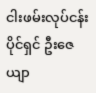ငါးဖမ်းလုပ်ငန်းပိုင်ရှင် ဦးဇေယျာ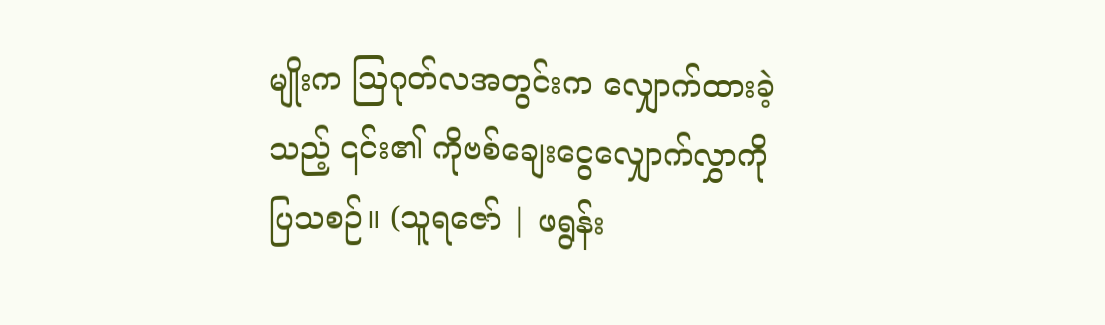မျိုးက ဩဂုတ်လအတွင်းက လျှောက်ထားခဲ့သည့် ၎င်း၏ ကိုဗစ်ချေးငွေလျှောက်လွှာကို ပြသစဉ်။ (သူရဇော် | ဖရွန်း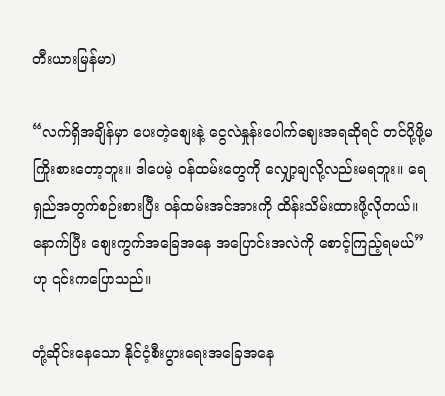တီးယားမြန်မာ)

“လက်ရှိအချိန်မှာ ပေးတဲ့စျေးနဲ့ ငွေလဲနှုန်းပေါက်ဈေးအရဆိုရင် တင်ပို့ဖို့မကြိုးစားတော့ဘူး။ ဒါပေမဲ့ ဝန်ထမ်းတွေကို လျှော့ချလို့လည်းမရဘူး။ ရေရှည်အတွက်စဉ်းစားပြီး ဝန်ထမ်းအင်အားကို ထိန်းသိမ်းထားဖို့လိုတယ်။ နောက်ပြီး စျေးကွက်အခြေအနေ အပြောင်းအလဲကို စောင့်ကြည့်ရမယ်”ဟု ၎င်းကပြောသည်။

တုံ့ဆိုင်းနေသော နိုင်ငံ့စီးပွားရေးအခြေအနေ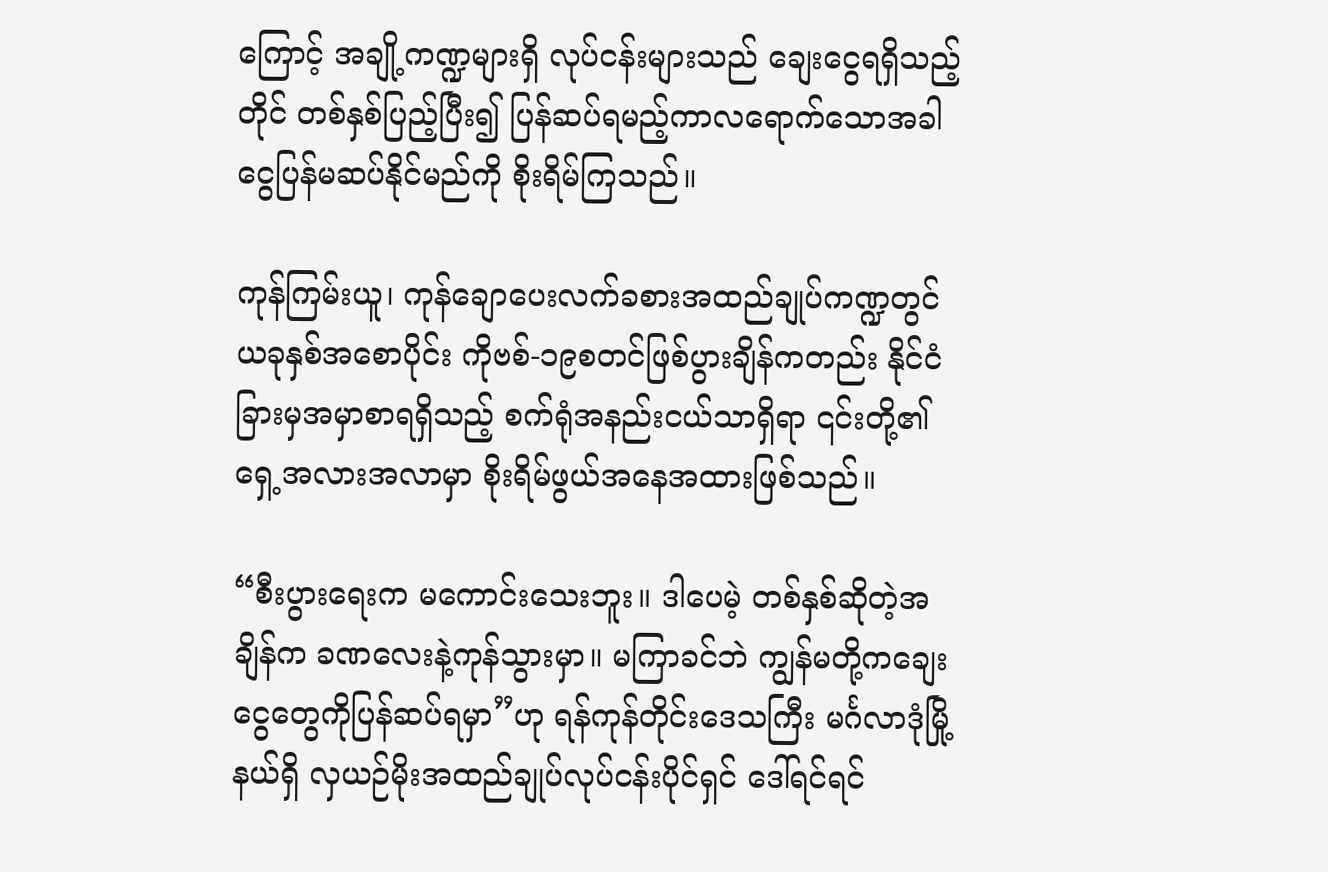ကြောင့် အချို့ကဏ္ဍများရှိ လုပ်ငန်းများသည် ချေးငွေရရှိသည့်တိုင် တစ်နှစ်ပြည့်ပြီး၍ ပြန်ဆပ်ရမည့်ကာလရောက်သောအခါ ငွေပြန်မဆပ်နိုင်မည်ကို စိုးရိမ်ကြသည်။

ကုန်ကြမ်းယူ၊ ကုန်ချောပေးလက်ခစားအထည်ချုပ်ကဏ္ဍတွင် ယခုနှစ်အစောပိုင်း ကိုဗစ်-၁၉စတင်ဖြစ်ပွားချိန်ကတည်း နိုင်ငံခြားမှအမှာစာရရှိသည့် စက်ရုံအနည်းငယ်သာရှိရာ ၎င်းတို့၏ ရှေ့အလားအလာမှာ စိုးရိမ်ဖွယ်အနေအထားဖြစ်သည်။

“စီးပွားရေးက မကောင်းသေးဘူး။ ဒါပေမဲ့ တစ်နှစ်ဆိုတဲ့အချိန်က ခဏလေးနဲ့ကုန်သွားမှာ။ မကြာခင်ဘဲ ကျွန်မတို့ကချေးငွေတွေကိုပြန်ဆပ်ရမှာ”ဟု ရန်ကုန်တိုင်းဒေသကြီး မင်္ဂလာဒုံမြို့နယ်ရှိ လှယဉ်မိုးအထည်ချုပ်လုပ်ငန်းပိုင်ရှင် ဒေါ်ရင်ရင်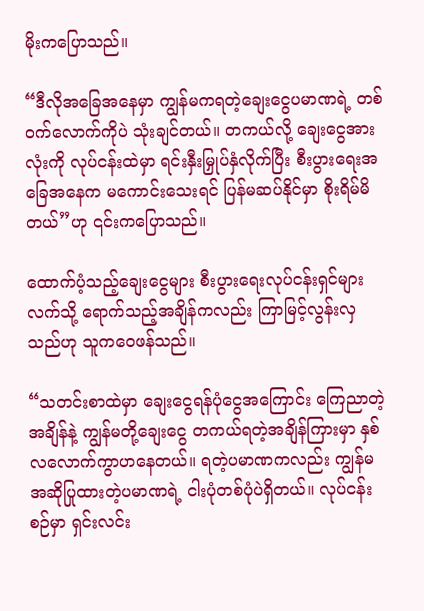မိုးကပြောသည်။

“ဒီလိုအခြေအနေမှာ ကျွန်မကရတဲ့ချေးငွေပမာဏရဲ့ တစ်ဝက်လောက်ကိုပဲ သုံးချင်တယ်။ တကယ်လို့ ချေးငွေအားလုံးကို လုပ်ငန်းထဲမှာ ရင်းနှီးမြှုပ်နှံလိုက်ပြီး စီးပွားရေးအခြေအနေက မကောင်းသေးရင် ပြန်မဆပ်နိုင်မှာ စိုးရိမ်မိတယ်”ဟု ၎င်းကပြောသည်။

ထောက်ပံ့သည့်ချေးငွေများ စီးပွားရေးလုပ်ငန်းရှင်များလက်သို့ ရောက်သည့်အချိန်ကလည်း ကြာမြင့်လွန်းလှသည်ဟု သူကဝေဖန်သည်။

“သတင်းစာထဲမှာ ချေးငွေရန်ပုံငွေအကြောင်း ကြေညာတဲ့အချိန်နဲ့ ကျွန်မတို့ချေးငွေ တကယ်ရတဲ့အချိန်ကြားမှာ နှစ်လလောက်ကွာဟနေတယ်။ ရတဲ့ပမာဏကလည်း ကျွန်မအဆိုပြုထားတဲ့ပမာဏရဲ့ ငါးပုံတစ်ပုံပဲရှိတယ်။ လုပ်ငန်းစဉ်မှာ ရှင်းလင်း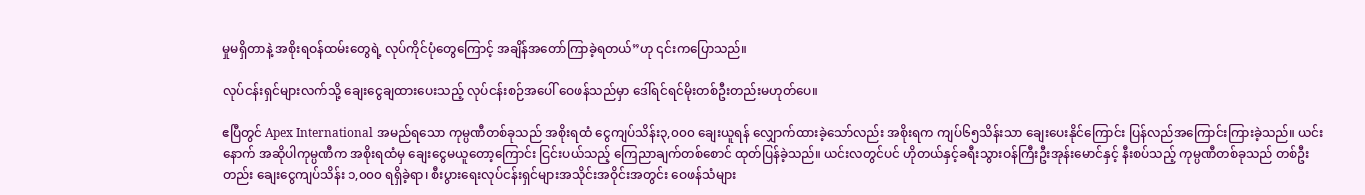မှုမရှိတာနဲ့ အစိုးရဝန်ထမ်းတွေရဲ့ လုပ်ကိုင်ပုံတွေကြောင့် အချိန်အတော်ကြာခဲ့ရတယ်”ဟု ၎င်းကပြောသည်။

လုပ်ငန်းရှင်များလက်သို့ ချေးငွေချထားပေးသည့် လုပ်ငန်းစဉ်အပေါ် ဝေဖန်သည်မှာ ဒေါ်ရင်ရင်မိုးတစ်ဦးတည်းမဟုတ်ပေ။

ဧပြီတွင် Apex International အမည်ရသော ကုမ္ပဏီတစ်ခုသည် အစိုးရထံ ငွေကျပ်သိန်း၃,၀၀၀ ချေးယူရန် လျှောက်ထားခဲ့သော်လည်း အစိုးရက ကျပ်၆၅သိန်းသာ ချေးပေးနိုင်ကြောင်း ပြန်လည်အကြောင်းကြားခဲ့သည်။ ယင်းနောက် အဆိုပါကုမ္ပဏီက အစိုးရထံမှ ချေးငွေမယူတော့ကြောင်း ငြင်းပယ်သည့် ကြေညာချက်တစ်စောင် ထုတ်ပြန်ခဲ့သည်။ ယင်းလတွင်ပင် ဟိုတယ်နှင့်ခရီးသွားဝန်ကြီးဦးအုန်းမောင်နှင့် နီးစပ်သည့် ကုမ္ပဏီတစ်ခုသည် တစ်ဦးတည်း ချေးငွေကျပ်သိန်း ၁,၀၀၀ ရရှိခဲ့ရာ၊ စီးပွားရေးလုပ်ငန်းရှင်များအသိုင်းအဝိုင်းအတွင်း ဝေဖန်သံများ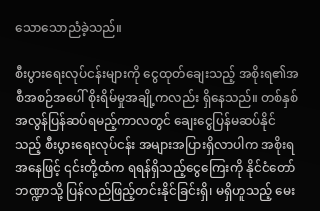သောသောညံခဲ့သည်။

စီးပွားရေးလုပ်ငန်းများကို ငွေထုတ်ချေးသည့် အစိုးရ၏အစီအစဉ်အပေါ် စိုးရိမ်မှုအချို့ကလည်း ရှိနေသည်။ တစ်နှစ်အလွန်ပြန်ဆပ်ရမည့်ကာလတွင် ချေးငွေပြန်မဆပ်နိုင်သည့် စီးပွားရေးလုပ်ငန်း အများအပြားရှိလာပါက အစိုးရအနေဖြင့် ၎င်းတို့ထံက ရရန်ရှိသည့်ငွေကြေးကို နိုင်ငံတော်ဘဏ္ဍာသို့ ပြန်လည်ဖြည့်တင်းနိုင်ခြင်းရှိ၊ မရှိဟူသည့် မေး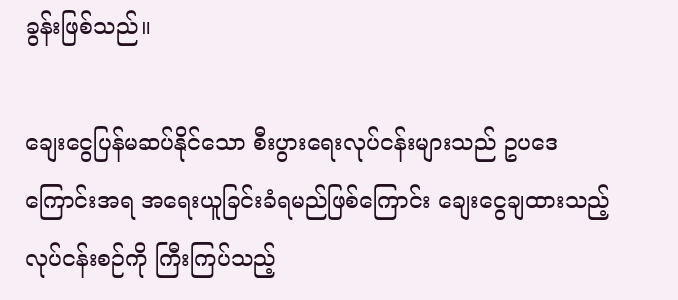ခွန်းဖြစ်သည်။

ချေးငွေပြန်မဆပ်နိုင်သော စီးပွားရေးလုပ်ငန်းများသည် ဥပဒေကြောင်းအရ အရေးယူခြင်းခံရမည်ဖြစ်ကြောင်း ချေးငွေချထားသည့်လုပ်ငန်းစဉ်ကို ကြီးကြပ်သည့်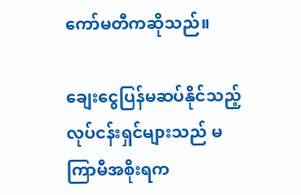ကော်မတီကဆိုသည်။

ချေးငွေပြန်မဆပ်နိုင်သည့် လုပ်ငန်းရှင်များသည် မကြာမီအစိုးရက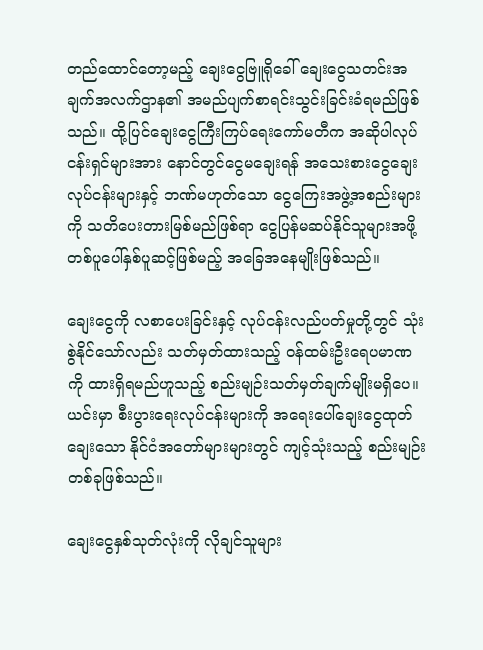တည်ထောင်တော့မည့် ချေးငွေဗြူရိုခေါ် ချေးငွေသတင်းအချက်အလက်ဌာန၏ အမည်ပျက်စာရင်းသွင်းခြင်းခံရမည်ဖြစ်သည်။ ထို့ပြင်ချေးငွေကြီးကြပ်ရေးကော်မတီက အဆိုပါလုပ်ငန်းရှင်များအား နောင်တွင်ငွေမချေးရန် အသေးစားငွေချေးလုပ်ငန်းများနှင့် ဘဏ်မဟုတ်သော ငွေကြေးအဖွဲ့အစည်းများကို သတိပေးတားမြစ်မည်ဖြစ်ရာ ငွေပြန်မဆပ်နိုင်သူများအဖို့ တစ်ပူပေါ်နှစ်ပူဆင့်ဖြစ်မည့် အခြေအနေမျိုးဖြစ်သည်။

ချေးငွေကို လစာပေးခြင်းနှင့် လုပ်ငန်းလည်ပတ်မှုတို့တွင် သုံးစွဲနိုင်သော်လည်း သတ်မှတ်ထားသည့် ဝန်ထမ်းဦးရေပမာဏကို ထားရှိရမည်ဟူသည့် စည်းမျဉ်းသတ်မှတ်ချက်မျိုးမရှိပေ။ ယင်းမှာ စီးပွားရေးလုပ်ငန်းများကို အရေးပေါ်ချေးငွေထုတ်ချေးသော နိုင်ငံအတော်များများတွင် ကျင့်သုံးသည့် စည်းမျဉ်းတစ်ခုဖြစ်သည်။

ချေးငွေနှစ်သုတ်လုံးကို လိုချင်သူများ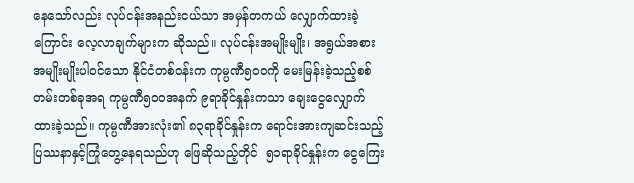နေသော်လည်း လုပ်ငန်းအနည်းငယ်သာ အမှန်တကယ် လျှောက်ထားခဲ့ကြောင်း လေ့လာချက်များက ဆိုသည်။ လုပ်ငန်းအမျိုးမျိုး၊ အရွယ်အစားအမျိုးမျိုးပါဝင်သော နိုင်ငံတစ်ဝန်းက ကုမ္ပဏီ၅၀၀ကို မေးမြန်းခဲ့သည့်စစ်တမ်းတစ်ခုအရ ကုမ္ပဏီ၅၀၀အနက် ၉ရာခိုင်နှုန်းကသာ ချေးငွေလျှောက်ထားခဲ့သည်။ ကုမ္ပဏီအားလုံး၏ ၈၃ရာခိုင်နှုန်းက ရောင်းအားကျဆင်းသည့် ပြဿနာနှင့်ကြုံတွေ့နေရသည်ဟု ဖြေဆိုသည့်တိုင်  ၅၁ရာခိုင်နှုန်းက ငွေကြေး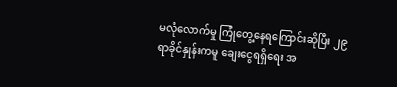မလုံလောက်မှု ကြုံတွေ့နေရကြောင်းဆိုပြီး ၂၉ရာခိုင်နှုန်းကမူ ချေးငွေရရှိရေး အ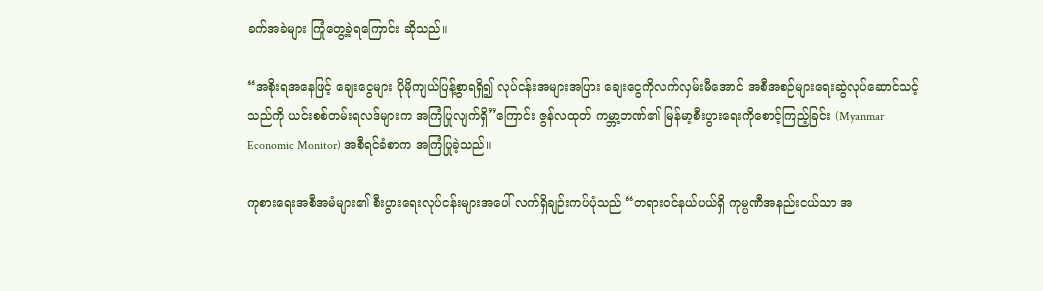ခက်အခဲများ ကြုံတွေ့ခဲ့ရကြောင်း ဆိုသည်။

“အစိုးရအနေဖြင့် ချေးငွေများ ပိုမိုကျယ်ပြန့်စွာရရှိ၍ လုပ်ငန်းအများအပြား ချေးငွေကိုလက်လှမ်းမီအောင် အစီအစဉ်များရေးဆွဲလုပ်ဆောင်သင့်သည်ကို ယင်းစစ်တမ်းရလဒ်များက အကြံပြုလျက်ရှိ”ကြောင်း ဇွန်လထုတ် ကမ္ဘာ့ဘဏ်၏ မြန်မာ့စီးပွားရေးကိုစောင့်ကြည့်ခြင်း (Myanmar Economic Monitor) အစီရင်ခံစာက အကြံပြုခဲ့သည်။

ကုစားရေးအစီအမံများ၏ စီးပွားရေးလုပ်ငန်းများအပေါ် လက်ရှိချဉ်းကပ်ပုံသည် “တရားဝင်နယ်ပယ်ရှိ ကုမ္ပဏီအနည်းငယ်သာ အ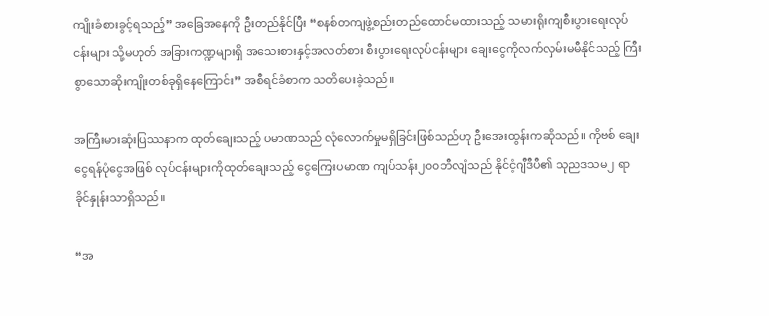ကျိုးခံစားခွင့်ရသည့်” အခြေအနေကို ဦးတည်နိုင်ပြီး “စနစ်တကျဖွဲ့စည်းတည်ထောင်မထားသည့် သမားရိုးကျစီးပွားရေးလုပ်ငန်းများ သို့မဟုတ် အခြားကဏ္ဍများရှိ အသေးစားနှင့်အလတ်စား စီးပွားရေးလုပ်ငန်းများ ချေးငွေကိုလက်လှမ်းမမီနိုင်သည့် ကြီးစွာသောဆိုးကျိုးတစ်ခုရှိနေကြောင်း” အစီရင်ခံစာက သတိပေးခဲ့သည်။

အကြီးမားဆုံးပြဿနာက ထုတ်ချေးသည့် ပမာဏသည် လုံလောက်မှုမရှိခြင်းဖြစ်သည်ဟု ဦးအေးထွန်းကဆိုသည်။ ကိုဗစ် ချေးငွေရန်ပုံငွေအဖြစ် လုပ်ငန်းများကိုထုတ်ချေးသည့် ငွေကြေးပမာဏ ကျပ်သန်း၂၀၀ဘီလျံသည် နိုင်ငံ့ဂျီဒီပီ၏ သုညဒသမ၂ ရာခိုင်နှုန်းသာရှိသည်။

“အ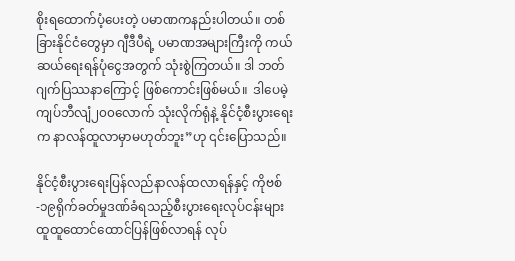စိုးရထောက်ပံ့ပေးတဲ့ ပမာဏကနည်းပါတယ်။ တစ်ခြားနိုင်ငံတွေမှာ ဂျီဒီပီရဲ့ ပမာဏအများကြီးကို ကယ်ဆယ်ရေးရန်ပုံငွေအတွက် သုံးစွဲကြတယ်။ ဒါ ဘတ်ဂျက်ပြဿနာကြောင့် ဖြစ်ကောင်းဖြစ်မယ်။  ဒါပေမဲ့ ကျပ်ဘီလျံ၂၀၀လောက် သုံးလိုက်ရုံနဲ့ နိုင်ငံ့စီးပွားရေးက နာလန်ထူလာမှာမဟုတ်ဘူး”ဟု ၎င်းပြောသည်။

နိုင်ငံ့စီးပွားရေးပြန်လည်နာလန်ထလာရန်နှင့် ကိုဗစ်-၁၉ရိုက်ခတ်မှုဒဏ်ခံရသည့်စီးပွားရေးလုပ်ငန်းများ ထူထူထောင်ထောင်ပြန်ဖြစ်လာရန် လုပ်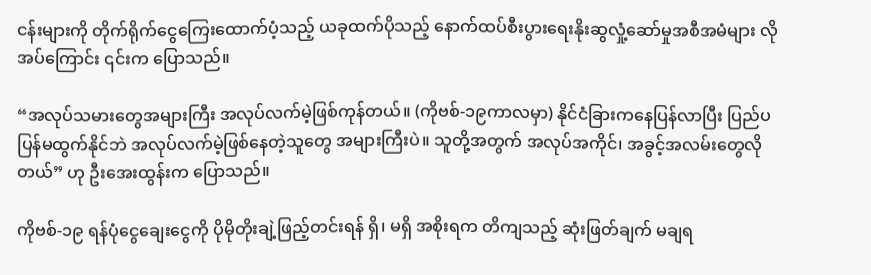ငန်းများကို တိုက်ရိုက်ငွေကြေးထောက်ပံ့သည့် ယခုထက်ပိုသည့် နောက်ထပ်စီးပွားရေးနိုးဆွလှုံ့ဆော်မှုအစီအမံများ လိုအပ်ကြောင်း ၎င်းက ပြောသည်။

“အလုပ်သမားတွေအများကြီး အလုပ်လက်မဲ့ဖြစ်ကုန်တယ်။ (ကိုဗစ်-၁၉ကာလမှာ) နိုင်ငံခြားကနေပြန်လာပြီး ပြည်ပပြန်မထွက်နိုင်ဘဲ အလုပ်လက်မဲ့ဖြစ်နေတဲ့သူတွေ အများကြီးပဲ။ သူတို့အတွက် အလုပ်အကိုင်၊ အခွင့်အလမ်းတွေလိုတယ်” ဟု ဦးအေးထွန်းက ပြောသည်။

ကိုဗစ်-၁၉ ရန်ပုံငွေချေးငွေကို ပိုမိုတိုးချဲ့ဖြည့်တင်းရန် ရှိ၊ မရှိ အစိုးရက တိကျသည့် ဆုံးဖြတ်ချက် မချရ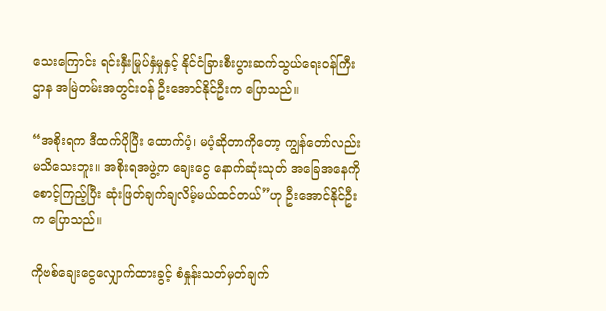သေးကြောင်း ရင်းနှီးမြုပ်နှံမှုနှင့် နိုင်ငံခြားစီးပွားဆက်သွယ်ရေးဝန်ကြီးဌာန အမြဲတမ်းအတွင်းဝန် ဦးအောင်နိုင်ဦးက ပြောသည်။

“အစိုးရက ဒီထက်ပိုပြီး ထောက်ပံ့၊ မပံ့ဆိုတာကိုတော့ ကျွန်တော်လည်းမသိသေးဘူး။ အစိုးရအဖွဲ့က ချေးငွေ နောက်ဆုံးသုတ် အခြေအနေကိုစောင့်ကြည့်ပြီး ဆုံးဖြတ်ချက်ချလိမ့်မယ်ထင်တယ်”ဟု ဦးအောင်နိုင်ဦးက ပြောသည်။

ကိုဗစ်ချေးငွေလျှောက်ထားခွင့် စံနှုန်းသတ်မှတ်ချက်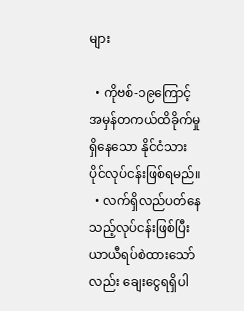များ

  • ကိုဗစ်-၁၉ကြောင့် အမှန်တကယ်ထိခိုက်မှုရှိနေသော နိုင်ငံသားပိုင်လုပ်ငန်းဖြစ်ရမည်။
  • လက်ရှိလည်ပတ်နေသည့်လုပ်ငန်းဖြစ်ပြီး ယာယီရပ်စဲထားသော်လည်း ချေးငွေရရှိပါ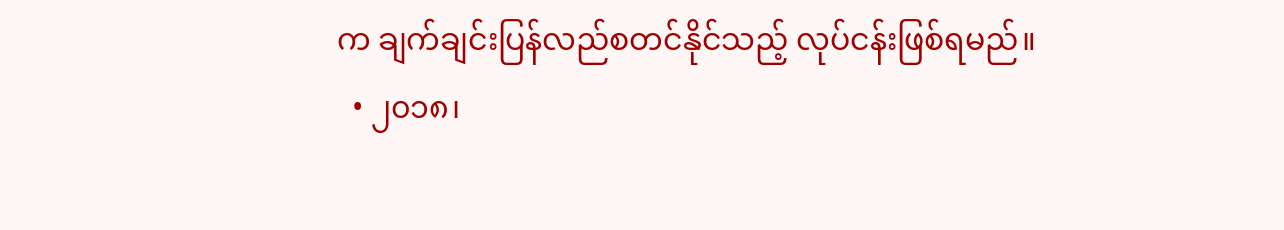က ချက်ချင်းပြန်လည်စတင်နိုင်သည့် လုပ်ငန်းဖြစ်ရမည်။
  • ၂၀၁၈၊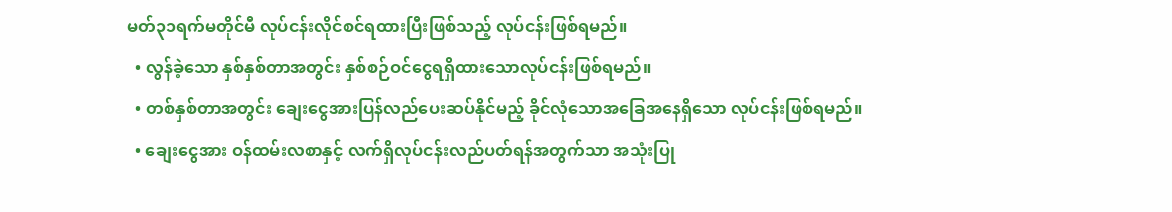မတ်၃၁ရက်မတိုင်မီ လုပ်ငန်းလိုင်စင်ရထားပြီးဖြစ်သည့် လုပ်ငန်းဖြစ်ရမည်။
  • လွန်ခဲ့သော နှစ်နှစ်တာအတွင်း နှစ်စဉ်ဝင်ငွေရရှိထားသောလုပ်ငန်းဖြစ်ရမည်။
  • တစ်နှစ်တာအတွင်း ချေးငွေအားပြန်လည်ပေးဆပ်နိုင်မည့် ခိုင်လုံသောအခြေအနေရှိသော လုပ်ငန်းဖြစ်ရမည်။
  • ချေးငွေအား ဝန်ထမ်းလစာနှင့် လက်ရှိလုပ်ငန်းလည်ပတ်ရန်အတွက်သာ အသုံးပြု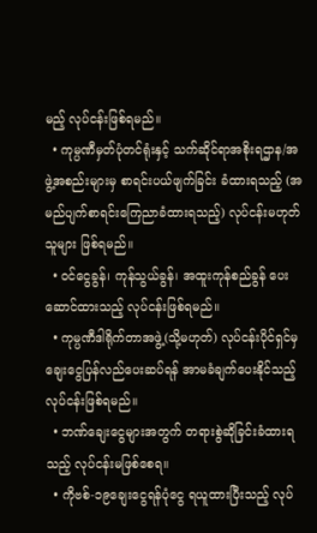မည့် လုပ်ငန်းဖြစ်ရမည်။
  • ကုမ္ပဏီမှတ်ပုံတင်ရုံးနှင့် သက်ဆိုင်ရာအစိုးရဌာန/အဖွဲ့အစည်းများမှ စာရင်းပယ်ဖျက်ခြင်း ခံထားရသည့် (အမည်ပျက်စာရင်းကြေညာခံထားရသည့်) လုပ်ငန်းမဟုတ်သူများ ဖြစ်ရမည်။
  • ဝင်ငွေခွန်၊ ကုန်သွယ်ခွန်၊ အထူးကုန်စည်ခွန် ပေးဆောင်ထားသည့် လုပ်ငန်းဖြစ်ရမည်။
  • ကုမ္ပဏီဒါရိုက်တာအဖွဲ့(သို့မဟုတ်) လုပ်ငန်းပိုင်ရှင်မှ ချေးငွေပြန်လည်ပေးဆပ်ရန် အာမခံချက်ပေးနိုင်သည့် လုပ်ငန်းဖြစ်ရမည်။
  • ဘဏ်ချေးငွေများအတွက် တရားစွဲဆိုခြင်းခံထားရသည့် လုပ်ငန်းမဖြစ်စေရ။
  • ကိုဗစ်-၁၉ချေးငွေရန်ပုံငွေ ရယူထားပြီးသည့် လုပ်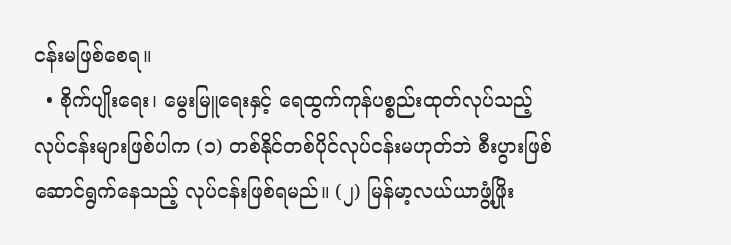ငန်းမဖြစ်စေရ။
  • စိုက်ပျိုးရေး၊ မွေးမြူရေးနှင့် ရေထွက်ကုန်ပစ္စည်းထုတ်လုပ်သည့်လုပ်ငန်းများဖြစ်ပါက (၁) တစ်နိုင်တစ်ပိုင်လုပ်ငန်းမဟုတ်ဘဲ စီးပွားဖြစ်ဆောင်ရွက်နေသည့် လုပ်ငန်းဖြစ်ရမည်။ (၂) မြန်မာ့လယ်ယာဖွံ့ဖြိုး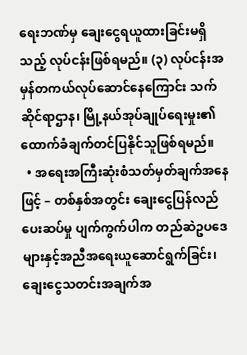ရေးဘဏ်မှ ချေးငွေရယူထားခြင်းမရှိသည့် လုပ်ငန်းဖြစ်ရမည်။ (၃) လုပ်ငန်းအမှန်တကယ်လုပ်ဆောင်နေကြောင်း သက်ဆိုင်ရာဌာန၊ မြို့နယ်အုပ်ချုပ်ရေးမှုး၏ ထောက်ခံချက်တင်ပြနိုင်သူဖြစ်ရမည်။
  • အရေးအကြီးဆုံးစံသတ်မှတ်ချက်အနေဖြင့် – တစ်နှစ်အတွင်း ချေးငွေပြန်လည်ပေးဆပ်မှု ပျက်ကွက်ပါက တည်ဆဲဥပဒေများနှင့်အညီအရေးယူဆောင်ရွက်ခြင်း၊ ချေးငွေသတင်းအချက်အ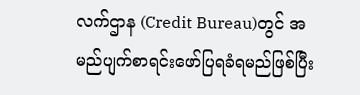လက်ဌာန (Credit Bureau)တွင် အမည်ပျက်စာရင်းဖော်ပြရခံရမည်ဖြစ်ပြီး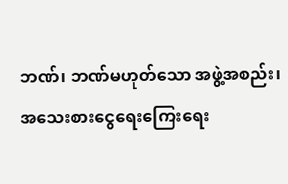ဘဏ်၊ ဘဏ်မဟုတ်သော အဖွဲ့အစည်း၊ အသေးစားငွေရေးကြေးရေး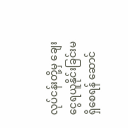လုပ်ငန်းတို့မှ ချေးငွေရယူနိုင်းခြင်းမရှိစေရန် ဆောင်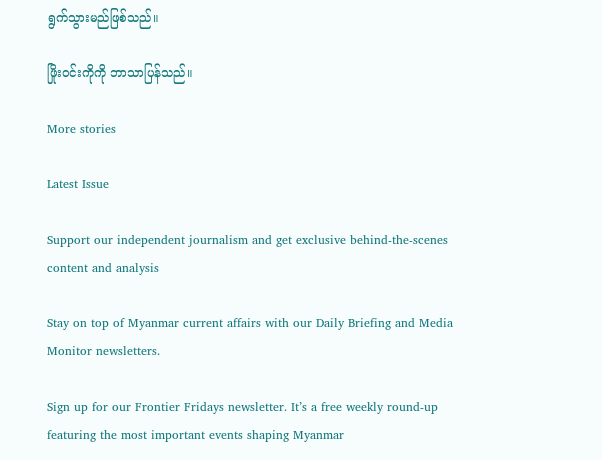ရွက်သွားမည်ဖြစ်သည်။

ဖြိုးဝင်းကိုကို ဘာသာပြန်သည်။

More stories

Latest Issue

Support our independent journalism and get exclusive behind-the-scenes content and analysis

Stay on top of Myanmar current affairs with our Daily Briefing and Media Monitor newsletters.

Sign up for our Frontier Fridays newsletter. It’s a free weekly round-up featuring the most important events shaping Myanmar